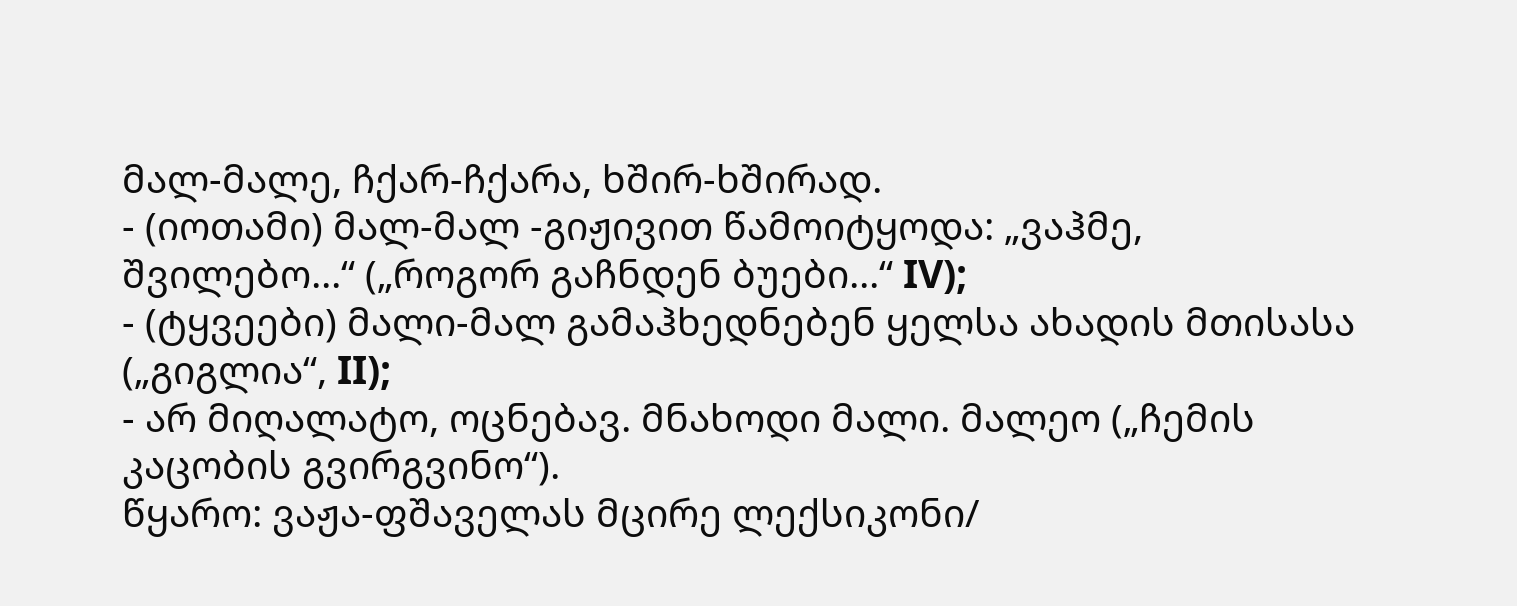მალ-მალე, ჩქარ-ჩქარა, ხშირ-ხშირად.
- (იოთამი) მალ-მალ -გიჟივით წამოიტყოდა: „ვაჰმე, შვილებო...“ („როგორ გაჩნდენ ბუები...“ IV);
- (ტყვეები) მალი-მალ გამაჰხედნებენ ყელსა ახადის მთისასა („გიგლია“, II);
- არ მიღალატო, ოცნებავ. მნახოდი მალი. მალეო („ჩემის კაცობის გვირგვინო“).
წყარო: ვაჟა-ფშაველას მცირე ლექსიკონი/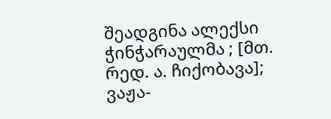შეადგინა ალექსი ჭინჭარაულმა ; [მთ. რედ. ა. ჩიქობავა]; ვაჟა-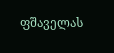ფშაველას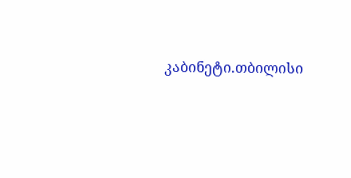კაბინეტი.თბილისი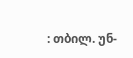: თბილ. უნ-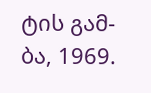ტის გამ-ბა, 1969.